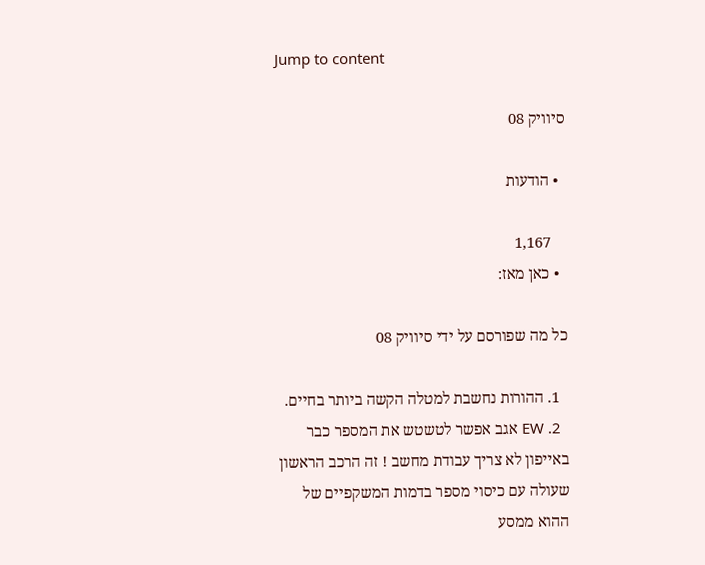Jump to content

סיוויק 08

  • הודעות

    1,167
  • כאן מאז:

כל מה שפורסם על ידי סיוויק 08

  1. ההורות נחשבת למטלה הקשה ביותר בחיים.
  2. EW אגב אפשר לטשטש את המספר כבר באייפון לא צריך עבודת מחשב ! זה הרכב הראשון שעולה עם כיסוי מספר בדמות המשקפיים של ההוא ממסע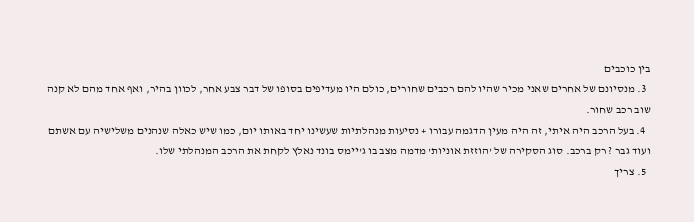בין כוכבים
  3. מנסיונם של אחרים שאני מכיר שהיו להם רכבים שחורים, כולם היו מעדיפים בסופו של דבר צבע אחר, לכוון בהיר, ואף אחד מהם לא קנה שוב רכב שחור.
  4. בעל הרכב היה איתי, זה היה מעין הדגמה עבורו + נסיעות מנהלתיות שעשינו יחד באותו יום, כמו שיש כאלה שנהנים משלישיה עם אשתם ועוד גבר ? רק ברכב. סוג הסקירה של 'הוזזת אוניות' מדמה מצב בו ג'יימס בונד נאלץ לקחת את הרכב המנהלתי שלו.
  5. צריך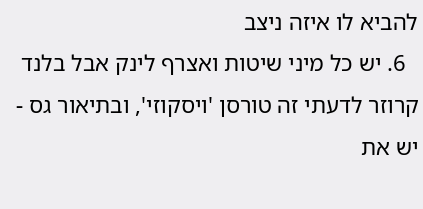להביא לו איזה ניצב
  6. יש כל מיני שיטות ואצרף לינק אבל בלנד קרוזר לדעתי זה טורסן 'ויסקוזי', ובתיאור גס - יש את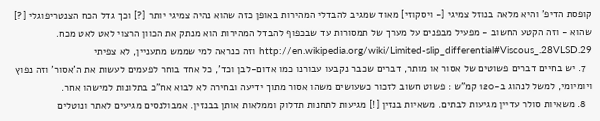קופסת הדיפ' והיא מלאה בנוזל צמיגי [- ויסקוזי] מאוד שמגיב להבדלי המהירות באופן כזה שהוא נהיה צמיגי יותר [?] וכך גדל הכח הצנטריפוגלי [?] שהוא - וזה הקטע החשוב - מפעיל מבפנים על מערך של תמסורות עד שבכפוף להבדל המהירות הוא מנתק את הכוון הרצוי לאט לאט מכח. http://en.wikipedia.org/wiki/Limited-slip_differential#Viscous_.28VLSD.29 וזה כנראה למי שממש מתעניין, לא צפיתי
  7. יש בחיים דברים פשוטים של אסור או מותר, דברים שכבר נקבעו עבורנו כמו אדום-לבן וכד', כל אחד בוחר לפעמים לעשות את ה'אסור' וזה נפוץ ויומיומי, למשל לנהוג ב-120 קמ"ש : פשוט חשוב לזכור כשעושים משהו אסור מתוך ידיעה ובחירה לא לבוא אח"כ בתלונות למישהו אחר.
  8. משאיות סולר עדיין מגיעות לבתים. משאיות בנזין [!] מגיעות לתחנות תדלוק וממלאות אותן בבנזין. אמבולנסים מגיעים לאתר ונוטלים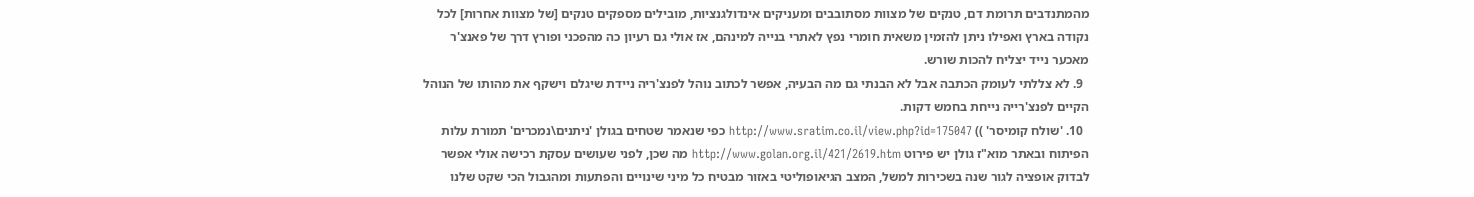מהמתנדבים תרומת דם, טנקים של מצוות מסתובבים ומעניקים אינדולגנציות, מובילים מספקים טנקים [של מצוות אחרות] לכל נקודה בארץ ואפילו ניתן להזמין משאית חומרי נפץ לאתרי בנייה למינהם, אז אולי גם רעיון כה מהפכני ופורץ דרך של פאנצ'ר מאכער נייד יצליח להכות שורש.
  9. לא צללתי לעומק הכתבה אבל לא הבנתי גם מה הבעיה, אפשר לכתוב נוהל לפנצ'ריה ניידת שיגלם וישקף את מהותו של הנוהל הקיים לפנצ'רייה נייחת בחמש דקות.
  10. 'שולח קומיסר' )) http://www.sratim.co.il/view.php?id=175047 כפי שנאמר שטחים בגולן 'ניתנים\נמכרים' תמורת עלות הפיתוח ובאתר מוא"ז גולן יש פירוט http://www.golan.org.il/421/2619.htm מה שכן, לפני שעושים עסקת רכישה אולי אפשר לבדוק אופציה לגור שנה בשכירות למשל, המצב הגיאופוליטי באזור מבטיח כל מיני שינויים והפתעות ומהגבול הכי שקט שלנו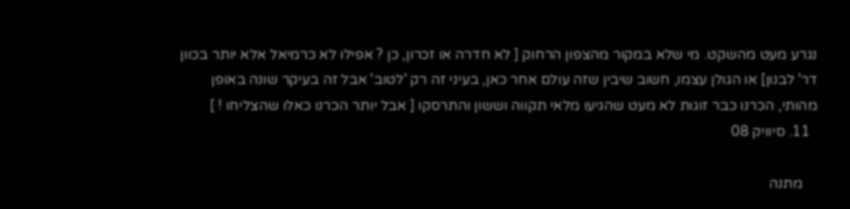נגרע מעט מהשקט. מי שלא במקור מהצפון הרחוק [ לא חדרה או זכרון, כן ? אפילו לא כרמיאל אלא יותר בכוון דר' לבנון] או הגולן עצמו, חשוב שיבין שזה עולם אחר כאן, בעיני זה רק 'לטוב' אבל זה בעיקר שונה באופן מהותי, הכרנו כבר זוגות לא מעט שהגיעו מלאי תקווה וששון והתרסקו [ אבל יותר הכרנו כאלו שהצליחו ! ]
  11. סיוויק 08

    מתנה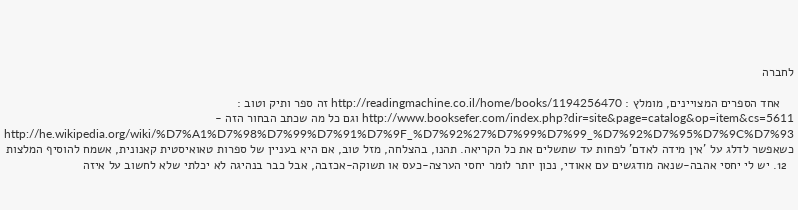לחברה

    אחד הספרים המצויינים, מומלץ : http://readingmachine.co.il/home/books/1194256470 זה ספר ותיק וטוב : http://www.booksefer.com/index.php?dir=site&page=catalog&op=item&cs=5611 וגם כל מה שכתב הבחור הזה - http://he.wikipedia.org/wiki/%D7%A1%D7%98%D7%99%D7%91%D7%9F_%D7%92%27%D7%99%D7%99_%D7%92%D7%95%D7%9C%D7%93 כשאפשר לדלג על 'אין מידה לאדם' לפחות עד שתשלים את כל הקריאה. תהנו, בהצלחה, מזל טוב, אם היא בעניין של ספרות טאואיסטית קאנונית, אשמח להוסיף המלצות
  12. יש לי יחסי אהבה-שנאה מודגשים עם אאודי, נכון יותר לומר יחסי הערצה-כעס או תשוקה-אכזבה, אבל כבר בנהיגה לא יכלתי שלא לחשוב על איזה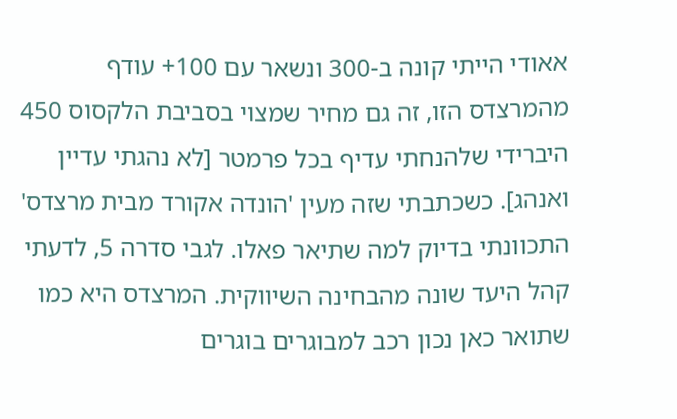אאודי הייתי קונה ב-300 ונשאר עם 100+ עודף מהמרצדס הזו, זה גם מחיר שמצוי בסביבת הלקסוס 450 היברידי שלהנחתי עדיף בכל פרמטר [לא נהגתי עדיין ואנהג]. כשכתבתי שזה מעין 'הונדה אקורד מבית מרצדס' התכוונתי בדיוק למה שתיאר פאלו. לגבי סדרה 5, לדעתי קהל היעד שונה מהבחינה השיווקית. המרצדס היא כמו שתואר כאן נכון רכב למבוגרים בוגרים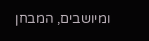ומיושבים, המבחן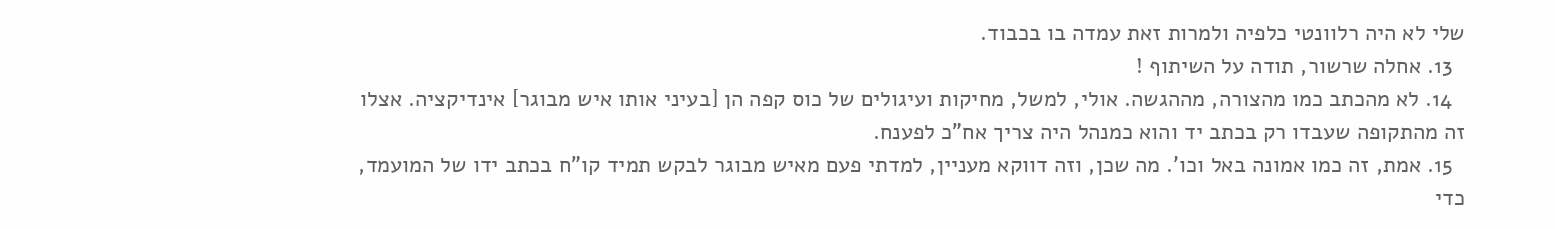שלי לא היה רלוונטי כלפיה ולמרות זאת עמדה בו בכבוד.
  13. אחלה שרשור, תודה על השיתוף !
  14. לא מהכתב כמו מהצורה, מההגשה. אולי, למשל, מחיקות ועיגולים של כוס קפה הן [בעיני אותו איש מבוגר] אינדיקציה. אצלו זה מהתקופה שעבדו רק בכתב יד והוא כמנהל היה צריך אח"כ לפענח.
  15. אמת, זה כמו אמונה באל וכו'. מה שכן, וזה דווקא מעניין, למדתי פעם מאיש מבוגר לבקש תמיד קו"ח בכתב ידו של המועמד, כדי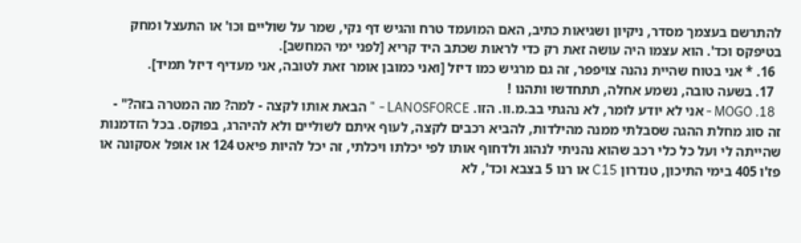להתרשם בעצמך מסדר, ניקיון ושגיאות כתיב, האם המועמד טרח והגיש דף נקי, שמר על שוליים וכו' או התעצל ומחק בטיפקס וכד'. הוא עצמו היה עושה זאת רק כדי לראות שכתב היד קריא [לפני ימי המחשב].
  16. * אני בטוח שהיית נהנה צויפפר, זה גם מרגיש כמו דיזל [ואני כמובן אומר זאת לטובה, אני מעדיף דיזל תמיד].
  17. בשעה טובה, נשמע אחלה, תתחדשו ותהנו !
  18. MOGO - אני לא יודע לומר, לא נהגתי בב.מ.וו. הזו. LANOSFORCE - " הבאת אותו לקצה - למה? מה המטרה בזה?" - זה סוג מחלת ההגה שסבלתי ממנה מהילדות, להביא רכבים לקצה, לעוף איתם לשוליים ולא להיהרג, בפוקס. בכל הזדמנות שהייתה לי ועל כל כלי רכב שהוא נהניתי לנהוג ולדחוף אותו לפי יכלתו ויכלתי, זה יכל להיות פיאט 124 או אופל אסקונה או פז'ו 405 בימי התיכון, טנדרון C15 או רנו 5 בצבא וכד', לא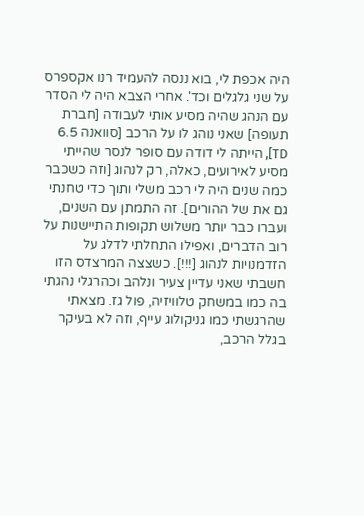היה אכפת לי, בוא ננסה להעמיד רנו אקספרס על שני גלגלים וכד'. אחרי הצבא היה לי הסדר עם הנהג שהיה מסיע אותי לעבודה [חברת תעופה] שאני נוהג לו על הרכב [סוואנה 6.5 TD], הייתה לי דודה עם סופר לנסר שהייתי מסיע לאירועים, כאלה, רק לנהוג [וזה כשכבר כמה שנים היה לי רכב משלי ותוך כדי טחנתי גם את של ההורים]. זה התמתן עם השנים, ועברו כבר יותר משלוש תקופות התיישנות על רוב הדברים, ואפילו התחלתי לדלג על הזדמנויות לנהוג [!!!]. כשצצה המרצדס הזו חשבתי שאני עדיין צעיר ונלהב וכהרגלי נהגתי בה כמו במשחק טלוויזיה, פול גז. מצאתי שהרגשתי כמו גניקולוג עייף, וזה לא בעיקר בגלל הרכב,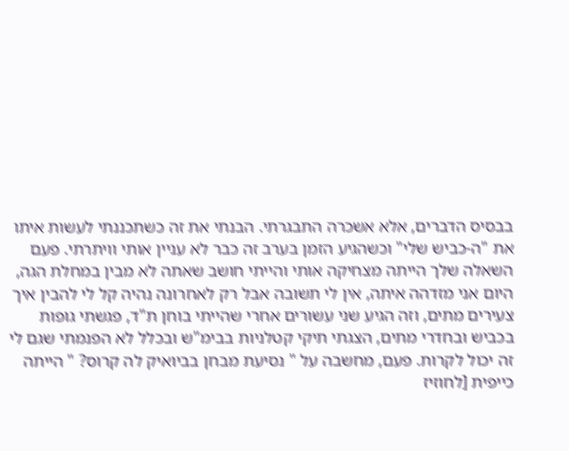בבסיס הדברים, אלא אשכרה התבגרתי. הבנתי את זה כשתכננתי לעשות איתו את "ה-כביש שלי" וכשהגיע הזמן בערב זה כבר לא עניין אותי וויתרתי. פעם השאלה שלך הייתה מצחיקה אותי והייתי חושב שאתה לא מבין במחלת הגה, היום אני מזדהה איתה, אין לי תשובה אבל רק לאחרונה נהיה קל לי להבין איך צעירים מתים, וזה הגיע שני עשורים אחרי שהייתי בוחן ת"ד, פגשתי גופות בכביש ובחדרי מתים, הצגתי תיקי קטלניות בבימ"ש ובכלל לא הפנמתי שגם לי זה יכול לקרות. פעם, מחשבה על " נסיעת מבחן בביואיק לה קרוס? " הייתה כייפית [לחוזיז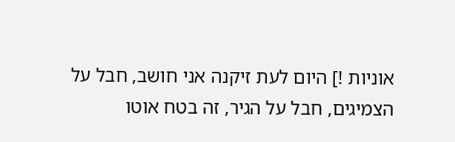אוניות !] היום לעת זיקנה אני חושב, חבל על הצמיגים, חבל על הגיר, זה בטח אוטו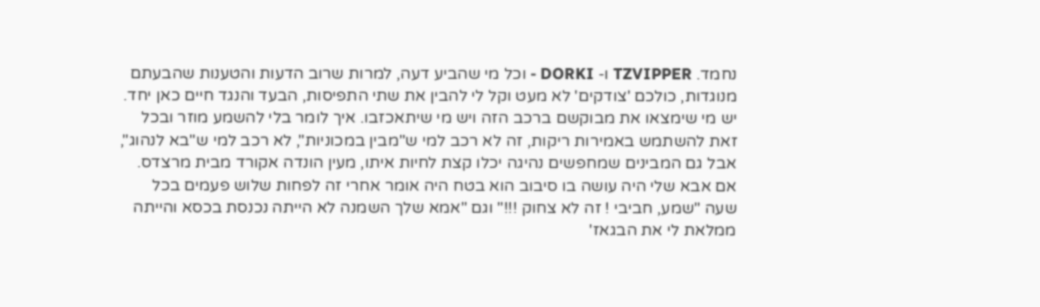נחמד. TZVIPPER ו- DORKI - וכל מי שהביע דעה, למרות שרוב הדעות והטענות שהבעתם מנוגדות, כולכם 'צודקים' לא מעט וקל לי להבין את שתי התפיסות, הבעד והנגד חיים כאן יחד. יש מי שימצאו את מבוקשם ברכב הזה ויש מי שיתאכזבו. איך לומר בלי להשמע מוזר ובכל זאת להשתמש באמירות ריקות, זה לא רכב למי ש"מבין במכוניות", לא רכב למי ש"בא לנהוג", אבל גם המבינים שמחפשים נהיגה יכלו קצת לחיות איתו, מעין הונדה אקורד מבית מרצדס. אם אבא שלי היה עושה בו סיבוב הוא בטח היה אומר אחרי זה לפחות שלוש פעמים בכל שעה "שמע, חביבי ! זה לא צחוק !!!" וגם "אמא שלך השמנה לא הייתה נכנסת בכסא והייתה ממלאת לי את הבגאז'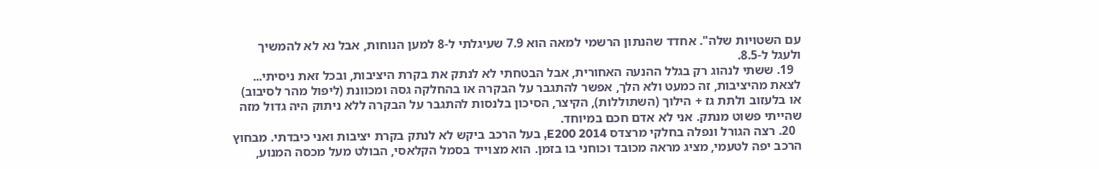עם השטויות שלה". אחדד שהנתון הרשמי למאה הוא 7.9 שעיגלתי ל-8 למען הנוחות, אבל נא לא להמשיך ולעגל ל-8.5.
  19. ששתי לנהוג רק בגלל ההנעה האחורית, אבל הבטחתי לא לנתק את בקרת היציבות, ובכל זאת ניסיתי... לצאת מהיציבות, זה כמעט ולא הלך, אפשר להתגבר על הבקרה או בהחלקה גסה ומכוונת (ליפול מהר לסיבוב) או בלעזוב ולתת גז + הילוך (השתוללות), הקיצר, הסיכון בלנסות להתגבר על הבקרה ללא ניתוק היה גדול מזה שהייתי פשוט מנתק. אני לא אדם חכם במיוחד.
  20. רצה הגורל ונפלה בחלקי מרצדס E200 2014, בעל הרכב ביקש לא לנתק בקרת יציבות ואני כיבדתי. מבחוץ הרכב יפה לטעמי, מציג מראה מכובד וכוחני בו בזמן. הוא מצוייד בסמל הקלאסי, הבולט מעל מכסה המנוע,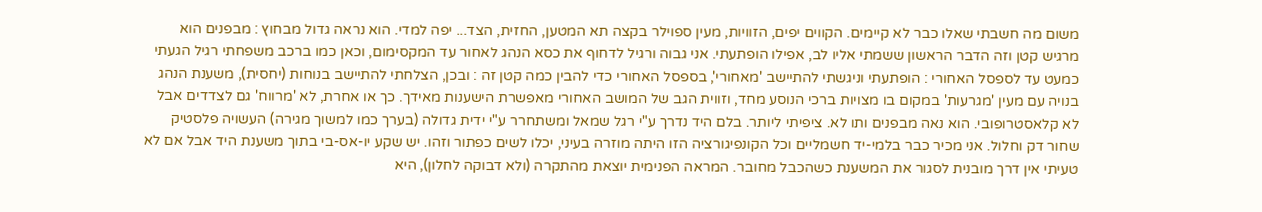משום מה חשבתי שאלו כבר לא קיימים. הקווים יפים, הזוויות, מעין ספוילר בקצה תא המטען, החזית, הצד... יפה למדי. הוא נראה גדול מבחוץ : מבפנים הוא מרגיש קטן וזה הדבר הראשון ששמתי אליו לב, אפילו הופתעתי. אני גבוה ורגיל לדחוף את כסא הנהג לאחור עד המקסימום, וכאן כמו ברכב משפחתי רגיל הגעתי כמעט עד לספסל האחורי : הופתעתי וניגשתי להתיישב 'מאחורי', בספסל האחורי כדי להבין כמה קטן זה : ובכן, הצלחתי להתיישב בנוחות (יחסית), משענת הנהג בנויה עם מעין 'מגרעות' במקום בו מצויות ברכי הנוסע מחד, וזווית הגב של המושב האחורי מאפשרת הישענות מאידך. כך או אחרת, לא 'מרווח' גם לצדדים אבל לא קלאסטרופובי. הוא נאה מבפנים ותו לא. ציפיתי ליותר. בלם היד נדרך ע"י רגל שמאל ומשתחרר ע"י ידית גדולה (בערך כמו למשוך מגירה) העשויה פלסטיק שחור דק וחלול. אני מכיר כבר בלמי-יד חשמליים וכל הקונפיגורציה הזו היתה מוזרה בעיני, יכלו לשים כפתור וזהו. יש שקע יו-אס-בי בתוך משענת היד אבל אם לא טעיתי אין דרך מובנית לסגור את המשענת כשהכבל מחובר. המראה הפנימית יוצאת מהתקרה (ולא דבוקה לחלון), היא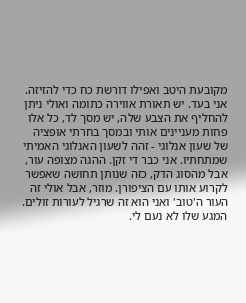מקובעת היטב ואפילו דורשת כח כדי להזיזה. אני בעד. יש תאורת אווירה כתומה ואולי ניתן להחליף את הצבע שלה, יש מסך לד, כל אלו פחות מעניינים אותי ובמסך בחרתי אופציה של שעון אנלוגי - זהה לשעון האנלוגי האמיתי שמתחתיו. אני כבר די זקן. ההגה מצופה עור, אבל מהסוג הדק, כזה שנותן תחושה שאפשר לקרוע אותו עם הציפורן. מוזר, אבל אולי זה העור ה'טוב' ואני הוא זה שרגיל לעורות זולים. המגע שלו לא נעם לי.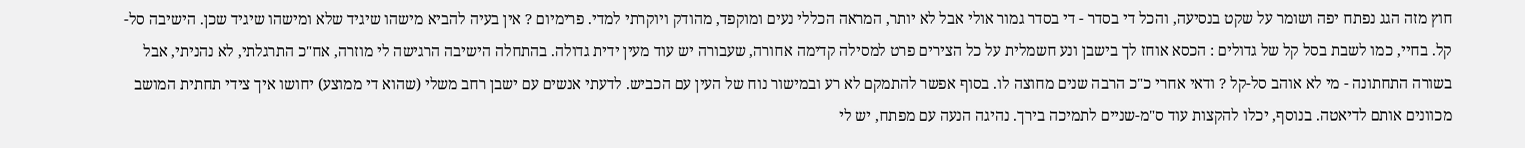חוץ מזה הגג נפתח יפה ושומר על שקט בנסיעה, והכל די בסדר - די בסדר גמור אולי אבל לא יותר, המראה הכללי נעים ומוקפד, מהודק ויוקרתי למדי. פרימיום ? אין בעיה להביא מישהו שיגיד שלא ומישהו שיגיד שכן. הישיבה סל-קל. בחיי, כמו לשבת בסל קל של גדולים : הכסא אוחז לך בישבן ונע חשמלית על כל הצירים פרט למסילה קדימה אחורה, שעבורה יש עוד מעין ידית גדולה. בהתחלה הישיבה הרגישה לי מוזרה, אח"כ התרגלתי, לא נהניתי, אבל בשורה התחתונה - מי לא אוהב סל-קל ? ודאי אחרי כ"כ הרבה שנים מחוצה לו. בסוף אפשר להתמקם לא רע ובמישור נוח של העין עם הכביש. לדעתי אנשים עם ישבן רחב משלי (שהוא די ממוצע) יחושו איך צידי תחתית המושב מכוונים אותם לדיאטה. בנוסף, יכלו להקצות עוד ס"מ-שניים לתמיכה בירך. נהיגה הנעה עם מפתח, יש לי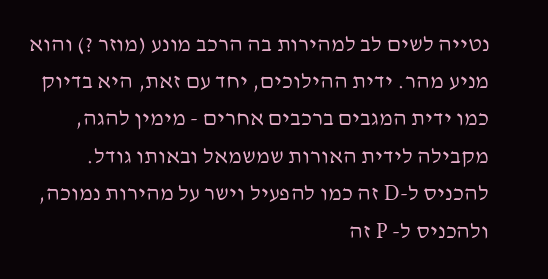נטייה לשים לב למהירות בה הרכב מונע (מוזר ?) והוא מניע מהר. ידית ההילוכים, יחד עם זאת, היא בדיוק כמו ידית המגבים ברכבים אחרים - מימין להגה, מקבילה לידית האורות שמשמאל ובאותו גודל. להכניס ל-D זה כמו להפעיל וישר על מהירות נמוכה, ולהכניס ל- P זה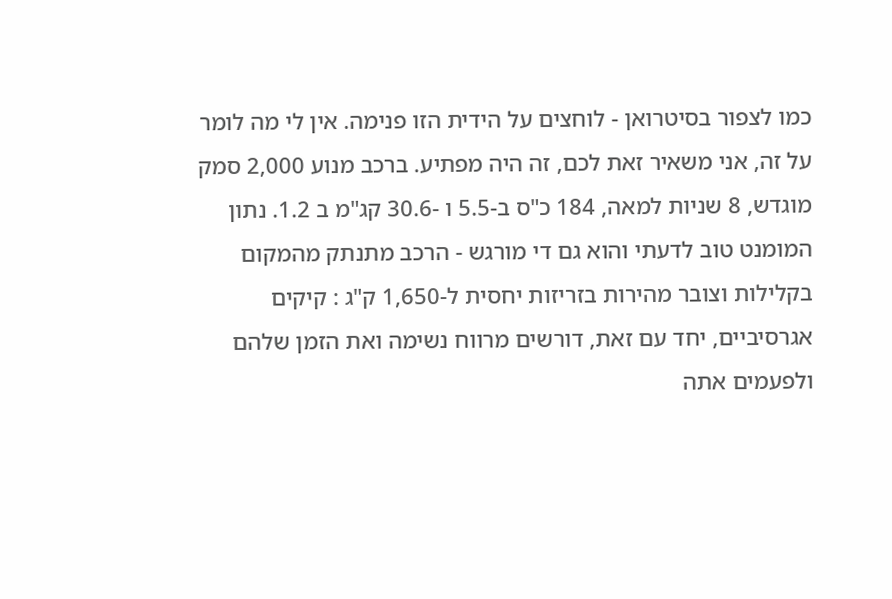כמו לצפור בסיטרואן - לוחצים על הידית הזו פנימה. אין לי מה לומר על זה, אני משאיר זאת לכם, זה היה מפתיע. ברכב מנוע 2,000 סמק מוגדש, 8 שניות למאה, 184 כ"ס ב-5.5 ו -30.6 קג"מ ב 1.2. נתון המומנט טוב לדעתי והוא גם די מורגש - הרכב מתנתק מהמקום בקלילות וצובר מהירות בזריזות יחסית ל-1,650 ק"ג : קיקים אגרסיביים, יחד עם זאת, דורשים מרווח נשימה ואת הזמן שלהם ולפעמים אתה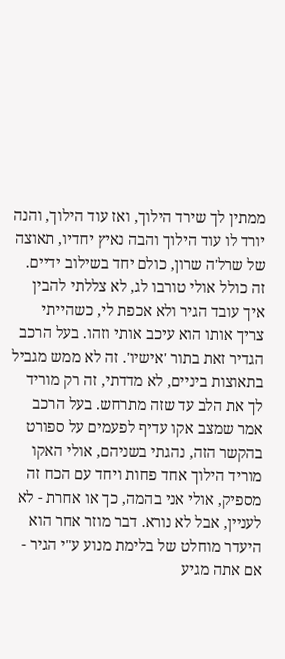ממתין לך שירד הילוך, ואז עוד הילוך, והנה יורד לו עוד הילוך והבה נאיץ יחדיו, תאוצה של שרל'ה שרון, כולם יחד בשילוב ידיים. זה כולל אולי טורבו לג, לא צללתי להבין איך עובד הגיר ולא אכפת לי, כשהייתי צריך אותו הוא עיכב אותי וזהו. בעל הרכב הגדיר זאת בתור 'אישיו'. זה לא ממש מגביל בתאוצות ביניים, לא מדדתי, זה רק מוריד לך את הלב עד שזה מתרחש. בעל הרכב אמר שמצב אקו עדיף לפעמים על ספורט בהקשר הזה, נהגתי בשניהם, אולי האקו מוריד הילוך אחד פחות ויחד עם הכח זה מספיק, אולי אני בהמה, כך או אחרת - לא לעניין, אבל לא נורא. דבר מוזר אחר הוא היעדר מוחלט של בלימת מנוע ע"י הגיר - אם אתה מגיע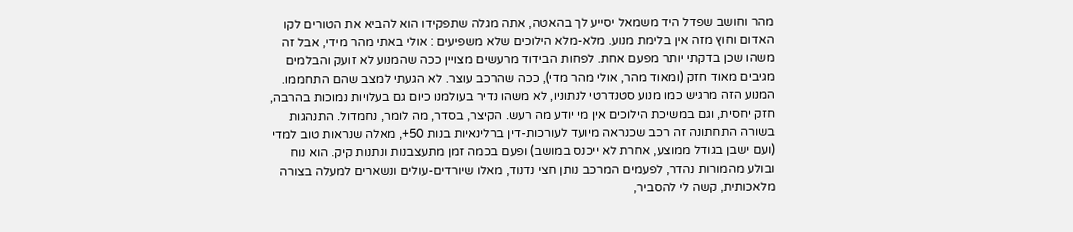מהר וחושב שפדל היד משמאל יסייע לך בהאטה, אתה מגלה שתפקידו הוא להביא את הטורים לקו האדום וחוץ מזה אין בלימת מנוע. מלא-מלא הילוכים שלא משפיעים : אולי באתי מהר מידי, אבל זה משהו שכן בדקתי יותר מפעם אחת. לפחות הבידוד מרעשים מצויין ככה שהמנוע לא זועק והבלמים מגיבים מאוד חזק (ומאוד מהר, אולי מהר מדי), ככה שהרכב עוצר. לא הגעתי למצב שהם התחממו. המנוע הזה מרגיש כמו מנוע סטנדרטי לנתוניו, לא משהו נדיר בעולמנו כיום גם בעלויות נמוכות בהרבה, חזק יחסית, וגם במשיכת הילוכים אין מי יודע מה רעש. הקיצר, בסדר, מה לומר, נחמדול. התנהגות בשורה התחתונה זה רכב שכנראה מיועד לעורכות-דין ברלינאיות בנות 50+, מאלה שנראות טוב למדי (ועם ישבן בגודל ממוצע, אחרת לא ייכנס במושב) ופעם בכמה זמן מתעצבנות ונתנות קיק. הוא נוח ובולע מהמורות נהדר, לפעמים המרכב נותן חצי נדנוד, מאלו שיורדים-עולים ונשארים למעלה בצורה מלאכותית, קשה לי להסביר,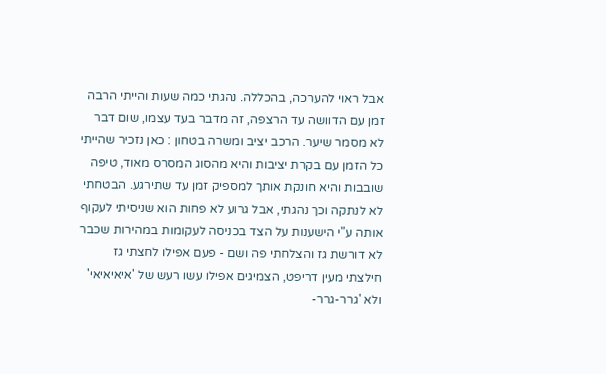אבל ראוי להערכה, בהכללה. נהגתי כמה שעות והייתי הרבה זמן עם הדוושה עד הרצפה, זה מדבר בעד עצמו, שום דבר לא מסמר שיער. הרכב יציב ומשרה בטחון : כאן נזכיר שהייתי כל הזמן עם בקרת יציבות והיא מהסוג המסרס מאוד, טיפה שובבות והיא חונקת אותך למספיק זמן עד שתירגע. הבטחתי לא לנתקה וכך נהגתי, אבל גרוע לא פחות הוא שניסיתי לעקוף אותה ע"י הישענות על הצד בכניסה לעקומות במהירות שכבר לא דורשת גז והצלחתי פה ושם - פעם אפילו לחצתי גז חילצתי מעין דריפט, הצמיגים אפילו עשו רעש של 'איאיאיאי' ולא 'גרר-גרר-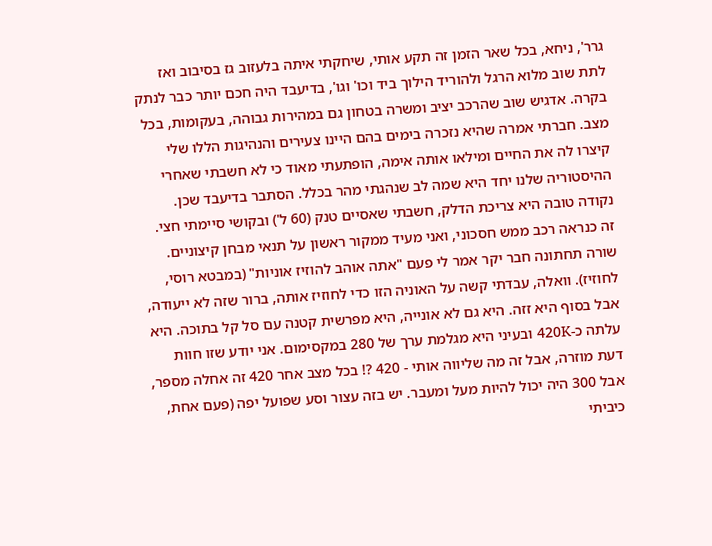גרר', ניחא, בכל שאר הזמן זה תקע אותי, שיחקתי איתה בלעזוב גז בסיבוב ואז לתת שוב מלוא הרגל ולהוריד הילוך ביד וכו' וגו', בדיעבד היה חכם יותר כבר לנתק בקרה. אדגיש שוב שהרכב יציב ומשרה בטחון גם במהירות גבוהה, בעקומות, בכל מצב. חברתי אמרה שהיא נזכרה בימים בהם היינו צעירים והנהיגות הללו שלי קיצרו לה את החיים ומילאו אותה אימה, הופתעתי מאוד כי לא חשבתי שאחרי ההיסטוריה שלנו יחד היא שמה לב שנהגתי מהר בכלל. הסתבר בדיעבד שכן. נקודה טובה היא צריכת הדלק, חשבתי שאסיים טנק (60 ל') ובקושי סיימתי חצי. זה כנראה רכב ממש חסכוני, ואני מעיד ממקור ראשון על תנאי מבחן קיצוניים. שורה תחתונה חבר יקר אמר לי פעם "אתה אוהב להוזיז אוניות" (במבטא רוסי, לחוזיז). וואלה, עבדתי קשה על האוניה הזו כדי לחוזיז אותה, ברור שזה לא ייעודה, אבל בסוף היא זזה. היא גם לא אונייה, היא מפרשית קטנה עם סל קל בתוכה. היא עלתה כ-420K ובעיני היא מגלמת ערך של 280 במקסימום. אני יודע שזו חוות דעת מוזרה, אבל זה מה שליווה אותי - 420 ?! בכל מצב אחר 420 זה אחלה מספר, אבל 300 היה יכול להיות מעל ומעבר. יש בזה עצור וסע שפועל יפה (פעם אחת, כיביתי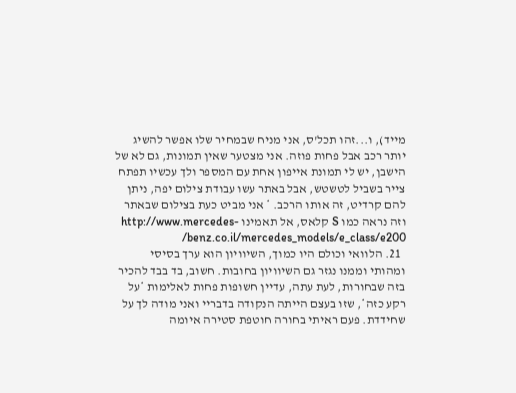מייד), ו...זהו תכל'ס, אני מניח שבמחיר שלו אפשר להשיג יותר רכב אבל פחות פוזה. אני מצטער שאין תמונות, גם לא של הישבן, יש לי תמונת אייפון אחת עם המספר ולך עכשיו תפתח צייר בשביל לטשטש, אבל באתר עשו עבודת צילום יפה, ניתן להם קרדיט, זה אותו הרכב. * אני מביט כעת בצילום שבאתר וזה נראה כמו S קלאס, אל תאמינו http://www.mercedes-benz.co.il/mercedes_models/e_class/e200/
  21. הלוואי וכולם היו כמוך, השיוויון הוא ערך בסיסי ומהותי וממנו נגזר גם השיוויון בחובות. חשוב, בד בבד להכיר בזה שבחורות, לעת עתה, עדיין חשופות פחות לאלימות *על רקע כזה*, שזו בעצם הייתה הנקודה בדבריי ואני מודה לך על שחידדת. פעם ראיתי בחורה חוטפת סטירה איומה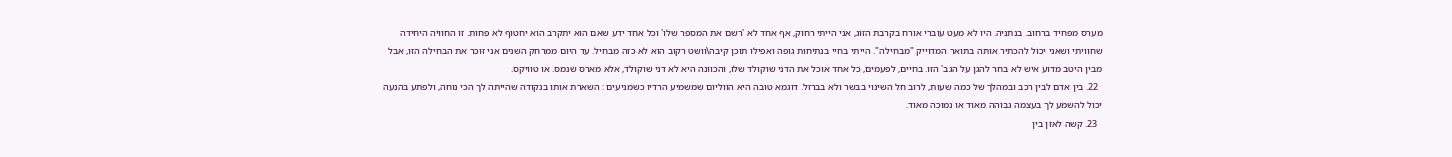מערס מפחיד ברחוב. בנתניה. היו לא מעט עוברי אורח בקרבת הזוג, אני הייתי רחוק, אף אחד לא 'רשם את המספר שלו' וכל אחד ידע שאם הוא יתקרב הוא יחטוף לא פחות. זו החוויה היחידה שחוויתי ושאני יכול להכתיר אותה בתואר המדוייק "מבחילה". הייתי בחיי בנתיחות גופה ואפילו תוכן קיבה\וושט רקוב הוא לא כזה מבחיל. עד היום ממרחק השנים אני זוכר את הבחילה הזו, אבל מבין היטב מדוע איש לא בחר להגן על הגב' הזו. בחיים, לפעמים, כל אחד אוכל את הדני שוקולד שלו, והכוונה היא לא דני שוקולד, אלא מארס שנמס. או טוויקס.
  22. בין אדם לבין רכב ובמהלך של כמה שעות, לרוב חל השינוי בבשר ולא בברזל. דוגמא טובה היא הווליום שמשמיע הרדיו כשמניעים : השארת אותו בנקודה שהייתה לך הכי נוחה, ולפתע בהנעה יכול להשמע לך בעצמה גבוהה מאוד או נמוכה מאוד.
  23. קשה לאזן בין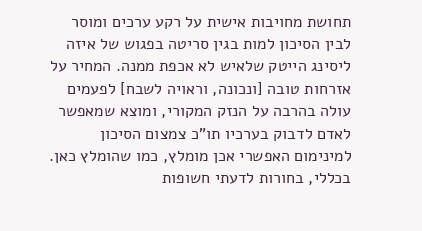תחושת מחויבות אישית על רקע ערכים ומוסר לבין הסיכון למות בגין סריטה בפגוש של איזה ליסינג הייטק שלאיש לא אכפת ממנה. המחיר על אזרחות טובה [ונכונה, וראויה לשבח] לפעמים עולה בהרבה על הנזק המקורי, ומוצא שמאפשר לאדם לדבוק בערכיו תו"כ צמצום הסיכון למינימום האפשרי אכן מומלץ, כמו שהומלץ כאן. בכללי, בחורות לדעתי חשופות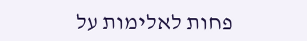פחות לאלימות על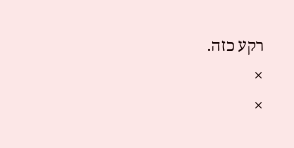רקע כזה.
×
×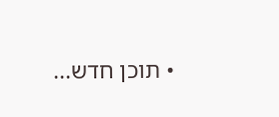• תוכן חדש...